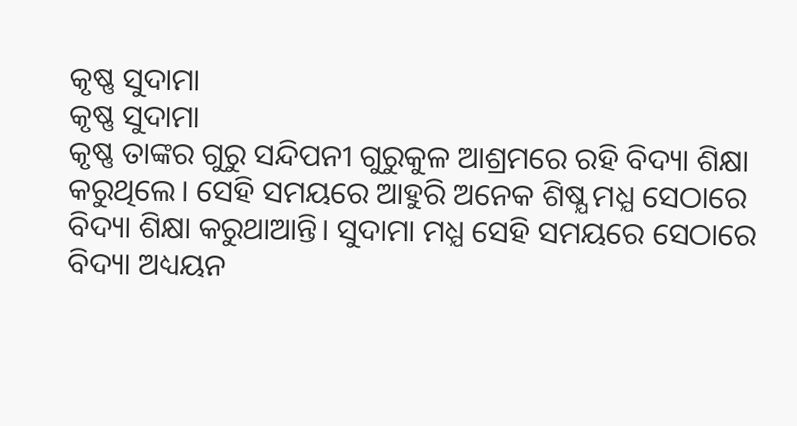କୃଷ୍ଣ ସୁଦାମା
କୃଷ୍ଣ ସୁଦାମା
କୃଷ୍ଣ ତାଙ୍କର ଗୁରୁ ସନ୍ଦିପନୀ ଗୁରୁକୁଳ ଆଶ୍ରମରେ ରହି ବିଦ୍ୟା ଶିକ୍ଷା କରୁଥିଲେ। ସେହି ସମୟରେ ଆହୁରି ଅନେକ ଶିଷ୍ଯ ମଧ୍ଯ ସେଠାରେ ବିଦ୍ୟା ଶିକ୍ଷା କରୁଥାଆନ୍ତି। ସୁଦାମା ମଧ୍ଯ ସେହି ସମୟରେ ସେଠାରେ ବିଦ୍ୟା ଅଧ୍ୟୟନ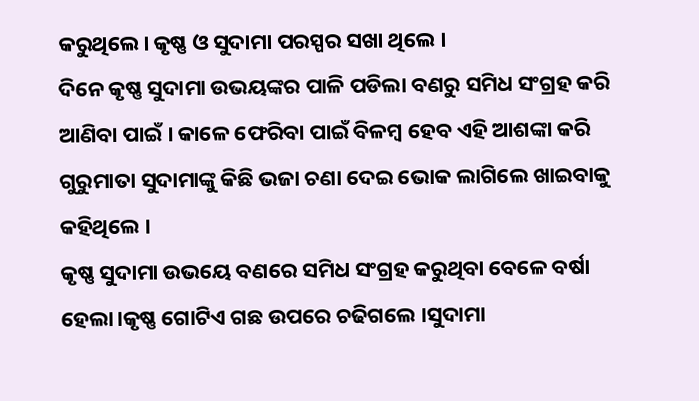କରୁଥିଲେ। କୃଷ୍ଣ ଓ ସୁଦାମା ପରସ୍ପର ସଖା ଥିଲେ ।
ଦିନେ କୃଷ୍ଣ ସୁଦାମା ଉଭୟଙ୍କର ପାଳି ପଡିଲା ବଣରୁ ସମିଧ ସଂଗ୍ରହ କରି ଆଣିବା ପାଇଁ । କାଳେ ଫେରିବା ପାଇଁ ବିଳମ୍ବ ହେବ ଏହି ଆଶଙ୍କା କରି ଗୁରୁମାତା ସୁଦାମାଙ୍କୁ କିଛି ଭଜା ଚଣା ଦେଇ ଭୋକ ଲାଗିଲେ ଖାଇବାକୁ କହିଥିଲେ ।
କୃଷ୍ଣ ସୁଦାମା ଉଭୟେ ବଣରେ ସମିଧ ସଂଗ୍ରହ କରୁଥିବା ବେଳେ ବର୍ଷା ହେଲା।କୃଷ୍ଣ ଗୋଟିଏ ଗଛ ଉପରେ ଚଢିଗଲେ ।ସୁଦାମା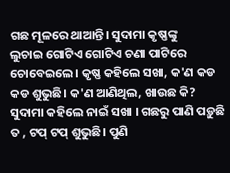ଗଛ ମୂଳରେ ଥାଆନ୍ତି। ସୁଦାମା କୃଷ୍ଣଙ୍କୁ
ଲୁଚାଇ ଗୋଟିଏ ଗୋଟିଏ ଚଣା ପାଟିରେ ଚୋବେଇଲେ। କୃଷ୍ଣ କହିଲେ ସଖା, କ'ଣ କଡ କଡ ଶୁଭୁଛି। କ'ଣ ଆଣିଥିଲ, ଖାଉଛ କି? ସୁଦାମା କହିଲେ ନାଇଁ ସଖା । ଗଛରୁ ପାଣି ପଡ଼ୁଛି ତ , ଟପ୍ ଟପ୍ ଶୁଭୁଛି। ପୁଣି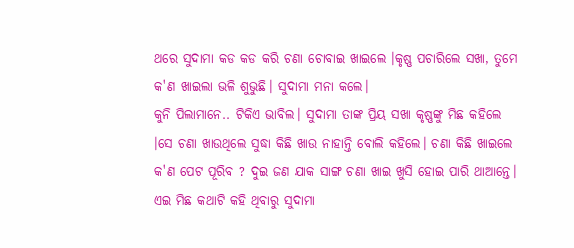ଥରେ ସୁଦାମା କଡ କଡ କରି ଚଣା ଚୋବାଇ ଖାଇଲେ ।କୃଷ୍ଣ ପଚାରିଲେ ସଖା, ତୁମେ କ'ଣ ଖାଇଲା ଭଳି ଶୁଭୁଛି। ସୁଦାମା ମନା କଲେ।
କୁନି ପିଲାମାନେ.. ଟିକିଏ ଭାବିଲ। ସୁଦାମା ତାଙ୍କ ପ୍ରିୟ ସଖା କୃଷ୍ଣଙ୍କୁ ମିଛ କହିଲେ ।ସେ ଚଣା ଖାଉଥିଲେ ସୁଦ୍ଧା କିଛି ଖାଉ ନାହାନ୍ତି ବୋଲି କହିଲେ। ଚଣା କିଛି ଖାଇଲେ କ'ଣ ପେଟ ପୂରିବ ? ଦୁଇ ଜଣ ଯାକ ସାଙ୍ଗ ଚଣା ଖାଇ ଖୁସି ହୋଇ ପାରି ଥାଆନ୍ତେ। ଏଇ ମିଛ କଥାଟି କହି ଥିବାରୁ ସୁଦାମା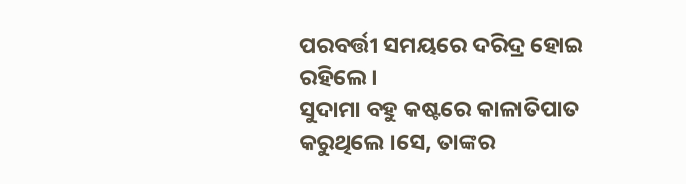ପରବର୍ତ୍ତୀ ସମୟରେ ଦରିଦ୍ର ହୋଇ ରହିଲେ।
ସୁଦାମା ବହୁ କଷ୍ଟରେ କାଳାତିପାତ କରୁଥିଲେ ।ସେ, ତାଙ୍କର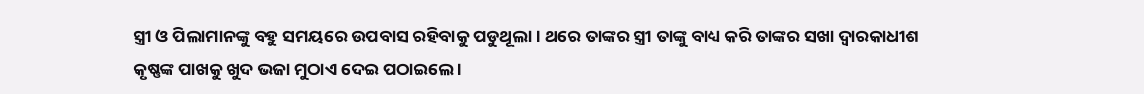ସ୍ତ୍ରୀ ଓ ପିଲାମାନଙ୍କୁ ବହୁ ସମୟରେ ଉପବାସ ରହିବାକୁ ପଡୁଥୂଲା। ଥରେ ତାଙ୍କର ସ୍ତ୍ରୀ ତାଙ୍କୁ ବାଧ୍ୟ କରି ତାଙ୍କର ସଖା ଦ୍ଵାରକାଧୀଶ କୃଷ୍ଣଙ୍କ ପାଖକୁ ଖୁଦ ଭଜା ମୁଠାଏ ଦେଇ ପଠାଇଲେ ।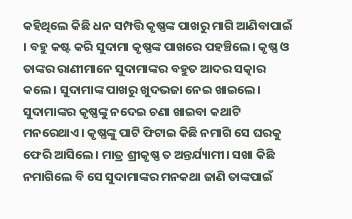କହିଥିଲେ କିଛି ଧନ ସମ୍ପତ୍ତି କୃଷ୍ଣଙ୍କ ପାଖରୁ ମାଗି ଆଣିବାପାଇଁ । ବହୁ କଷ୍ଟ କରି ସୁଦାମା କୃଷ୍ଣଙ୍କ ପାଖରେ ପହଞ୍ଚିଲେ। କୃଷ୍ଣ ଓ ତାଙ୍କର ରାଣୀମାନେ ସୁଦାମାଙ୍କର ବହୁତ ଆଦର ସତ୍କାର କଲେ। ସୁଦାମାଙ୍କ ପାଖରୁ ଖୁଦଭଜା ନେଇ ଖାଇଲେ। ସୁଦାମାଙ୍କର କୃଷ୍ଣଙ୍କୁ ନଦେଇ ଚଣା ଖାଇବା କଥାଟି ମନରେଥାଏ। କୃଷ୍ଣଙ୍କୁ ପାଟି ଫିଟାଇ କିଛି ନମାଗି ସେ ଘରକୁ ଫେରି ଆସିଲେ। ମାତ୍ର ଶ୍ରୀକୃଷ୍ଣ ତ ଅନ୍ତର୍ଯ୍ୟାମୀ। ସଖା କିଛି ନମାଗିଲେ ବି ସେ ସୁଦାମାଙ୍କର ମନକଥା ଜାଣି ତାଙ୍କପାଇଁ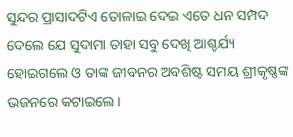ସୁନ୍ଦର ପ୍ରାସାଦଟିଏ ତୋଳାଇ ଦେଇ ଏତେ ଧନ ସମ୍ପଦ ଦେଲେ ଯେ ସୁଦାମା ତାହା ସବୁ ଦେଖି ଆଶ୍ଚର୍ଯ୍ୟ ହୋଇଗଲେ ଓ ତାଙ୍କ ଜୀବନର ଅବଶିଷ୍ଟ ସମୟ ଶ୍ରୀକୃଷ୍ଣଙ୍କ ଭଜନରେ କଟାଇଲେ।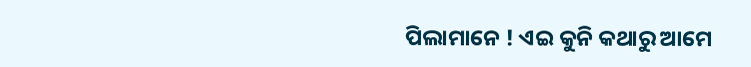ପିଲାମାନେ ! ଏଇ କୁନି କଥାରୁ ଆମେ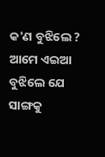କ'ଣ ବୁଝିଲେ ? ଆମେ ଏଇଆ ବୁଝିଲେ ଯେ ସାଙ୍ଗକୁ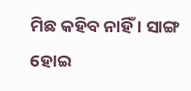ମିଛ କହିବ ନାହିଁ । ସାଙ୍ଗ ହୋଇ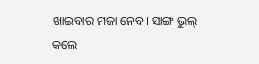ଖାଇବାର ମଜା ନେବ। ସାଙ୍ଗ ଭୁଲ୍ କଲେ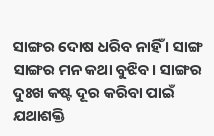ସାଙ୍ଗର ଦୋଷ ଧରିବ ନାହିଁ । ସାଙ୍ଗ ସାଙ୍ଗର ମନ କଥା ବୁଝିବ। ସାଙ୍ଗର ଦୁଃଖ କଷ୍ଟ ଦୂର କରିବା ପାଇଁ ଯଥାଶକ୍ତି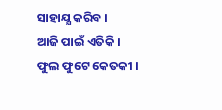ସାହାଯ୍ଯ କରିବ ।
ଆଜି ପାଇଁ ଏତିକି ।
ଫୁଲ ଫୁଟେ କେତକୀ ।